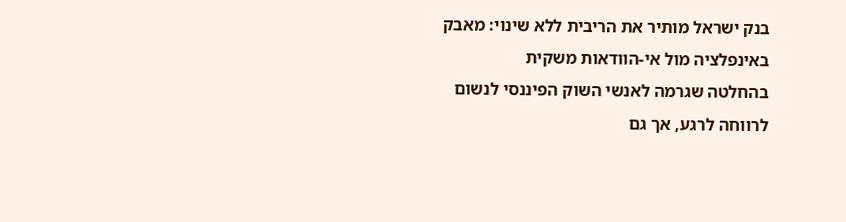בנק ישראל מותיר את הריבית ללא שינוי: מאבק באינפלציה מול אי-הוודאות משקית
בהחלטה שגרמה לאנשי השוק הפיננסי לנשום לרווחה לרגע, אך גם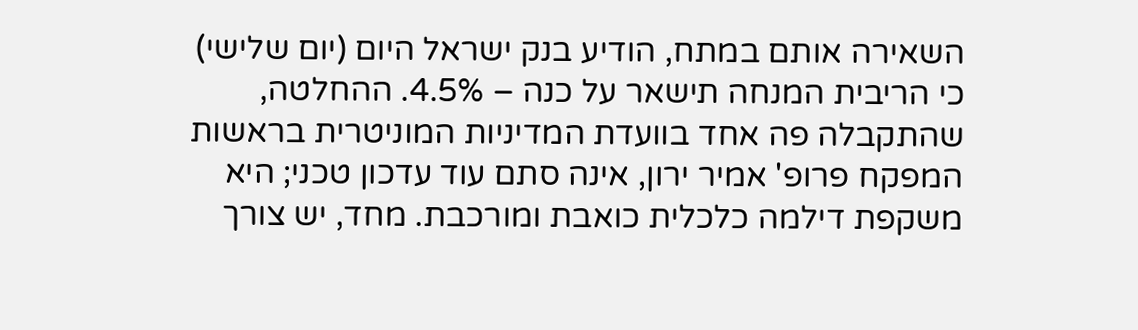השאירה אותם במתח, הודיע בנק ישראל היום (יום שלישי) כי הריבית המנחה תישאר על כנה – 4.5%. ההחלטה, שהתקבלה פה אחד בוועדת המדיניות המוניטרית בראשות המפקח פרופ' אמיר ירון, אינה סתם עוד עדכון טכני; היא משקפת דילמה כלכלית כואבת ומורכבת. מחד, יש צורך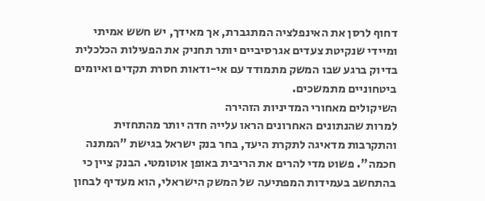דחוף לרסן את האינפלציה המתגברת, אך מאידך, יש חשש אמיתי ומיידי שנקיטת צעדים אגרסיביים יותר תחניק את הפעילות הכלכלית בדיוק ברגע שבו המשק מתמודד עם אי-ודאות חסרת תקדים ואיומים ביטחוניים מתמשכים.
השיקולים מאחורי המדיניות הזהירה
למרות שהנתונים האחרונים הראו עלייה חדה יותר מהתחזית והתקרבות מדאיגה לתקרת היעד, בחר בנק ישראל בגישת "המתנה חכמה". פשוט מדי להרים את הריבית באופן אוטומטי. הבנק ציין כי בהתחשב בעמידות המפתיעה של המשק הישראלי, הוא מעדיף לבחון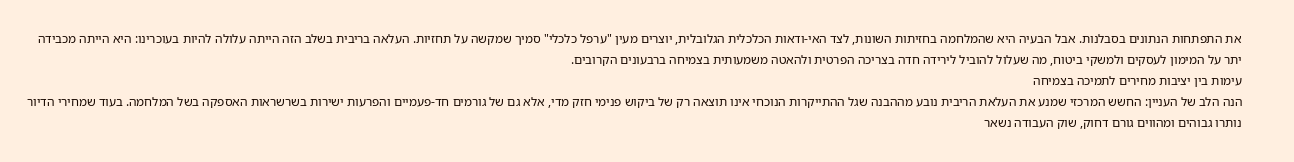את התפתחות הנתונים בסבלנות. אבל הבעיה היא שהמלחמה בחזיתות השונות, לצד האי-ודאות הכלכלית הגלובלית, יוצרים מעין "ערפל כלכלי" סמיך שמקשה על תחזיות. העלאה בריבית בשלב הזה הייתה עלולה להיות בעוכרינו: היא הייתה מכבידה יתר על המימון לעסקים ולמשקי ביטוח, מה שעלול להוביל לירידה חדה בצריכה הפרטית ולהאטה משמעותית בצמיחה ברבעונים הקרובים.
עימות בין יציבות מחירים לתמיכה בצמיחה
הנה הלב של העניין: החשש המרכזי שמנע את העלאת הריבית נובע מההבנה שגל ההתייקרות הנוכחי אינו תוצאה רק של ביקוש פנימי חזק מדי, אלא גם של גורמים חד-פעמיים והפרעות ישירות בשרשראות האספקה בשל המלחמה. בעוד שמחירי הדיור נותרו גבוהים ומהווים גורם דחוק, שוק העבודה נשאר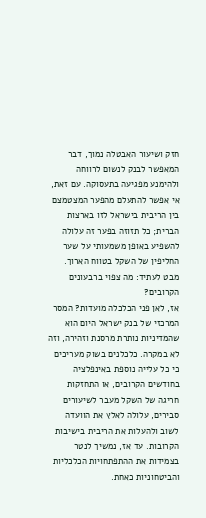חזק ושיעור האבטלה נמוך, דבר המאפשר לבנק לנשום לרווחה ולהימנע מפגיעה בתעסוקה. עם זאת, אי אפשר להתעלם מהפער המצטמצם בין הריבית בישראל לזו בארצות הברית; כל תזוזה בפער זה עלולה להשפיע באופן משמעותי על שער החליפין של השקל בטווח הארוך.
מבט לעתיד: מה צפוי ברבעונים הקרובים?
אז, לאן פני הכלכלה מועדות? המסר המרכזי של בנק ישראל היום הוא שהמדיניות נותרת מרסנת וזהירה, וזה לא במקרה. כלכלנים בשוק מעריכים כי כל עלייה נוספת באינפלציה בחודשים הקרובים, או התחזקות חריגה של השקל מעבר לשיעורים סבירים, עלולה לאלץ את הוועדה לשוב ולהעלות את הריבית בישיבות הקרובות. עד אז, נמשיך לנטר בצמידות את ההתפתחויות הכלכליות והביטחוניות כאחת.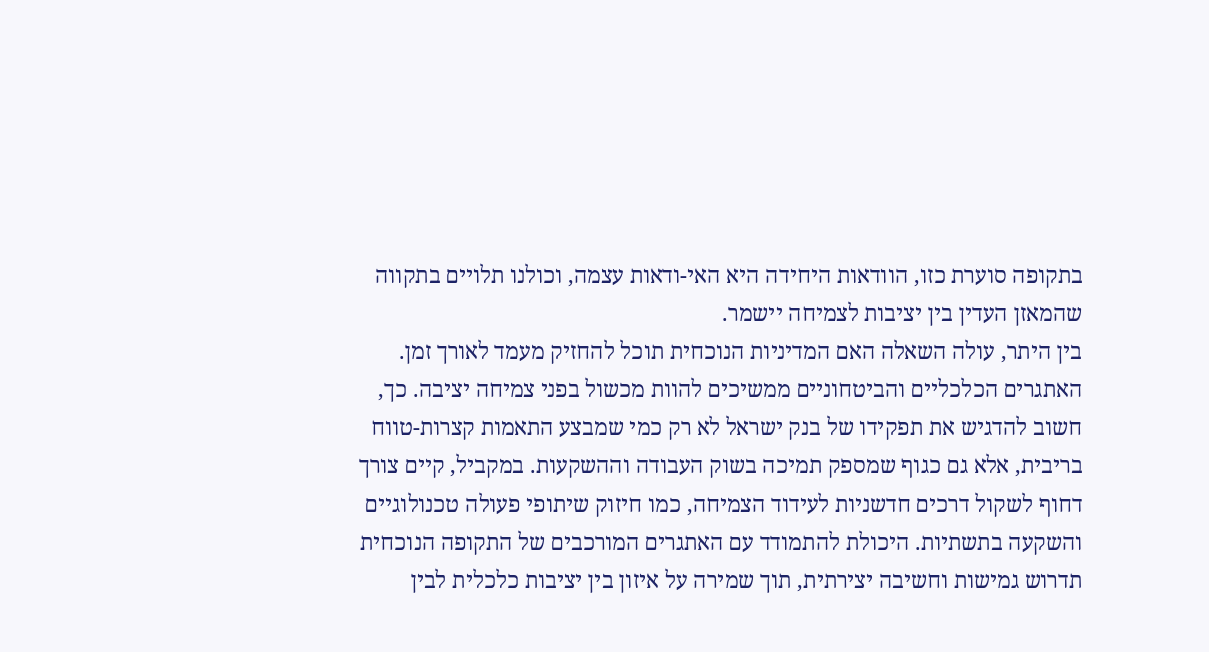בתקופה סוערת כזו, הוודאות היחידה היא האי-ודאות עצמה, וכולנו תלויים בתקווה שהמאזן העדין בין יציבות לצמיחה יישמר.
בין היתר, עולה השאלה האם המדיניות הנוכחית תוכל להחזיק מעמד לאורך זמן. האתגרים הכלכליים והביטחוניים ממשיכים להוות מכשול בפני צמיחה יציבה. כך, חשוב להדגיש את תפקידו של בנק ישראל לא רק כמי שמבצע התאמות קצרות-טווח בריבית, אלא גם כגוף שמספק תמיכה בשוק העבודה וההשקעות. במקביל, קיים צורך דחוף לשקול דרכים חדשניות לעידוד הצמיחה, כמו חיזוק שיתופי פעולה טכנולוגיים והשקעה בתשתיות. היכולת להתמודד עם האתגרים המורכבים של התקופה הנוכחית תדרוש גמישות וחשיבה יצירתית, תוך שמירה על איזון בין יציבות כלכלית לבין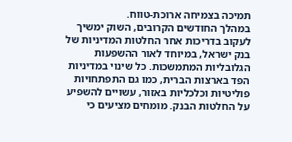תמיכה בצמיחה ארוכת-טווח.
במהלך החודשים הקרובים, השוק ימשיך לעקוב בדריכות אחר החלטות המדיניות של בנק ישראל, במיוחד לאור ההשפעות הגלובליות המתמשכות. כל שינוי במדיניות הפד בארצות הברית, כמו גם התפתחויות פוליטיות וכלכליות באזור, עשויים להשפיע על החלטות הבנק. מומחים מציעים כי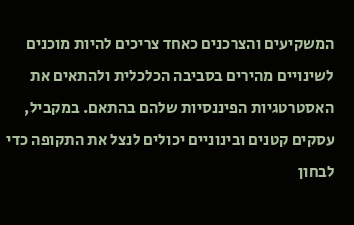המשקיעים והצרכנים כאחד צריכים להיות מוכנים לשינויים מהירים בסביבה הכלכלית ולהתאים את האסטרטגיות הפיננסיות שלהם בהתאם. במקביל, עסקים קטנים ובינוניים יכולים לנצל את התקופה כדי לבחון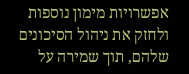אפשרויות מימון נוספות ולחזק את ניהול הסיכונים שלהם, תוך שמירה על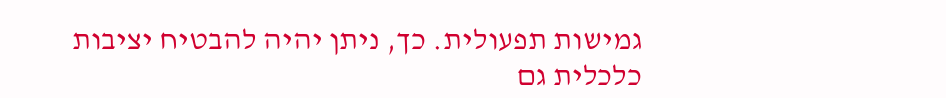גמישות תפעולית. כך, ניתן יהיה להבטיח יציבות כלכלית גם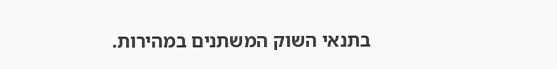בתנאי השוק המשתנים במהירות.